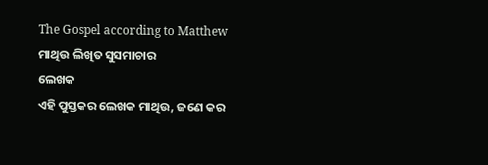The Gospel according to Matthew
ମାଥିଉ ଲିଖିତ ସୁସମାଚାର
ଲେଖକ
ଏହି ପୁସ୍ତକର ଲେଖକ ମାଥିଉ, ଜଣେ କର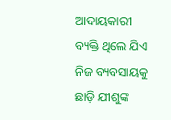ଆଦାୟକାରୀ ବ୍ୟକ୍ତି ଥିଲେ ଯିଏ ନିଜ ବ୍ୟବସାୟକୁ ଛାଡ଼ି ଯୀଶୁଙ୍କ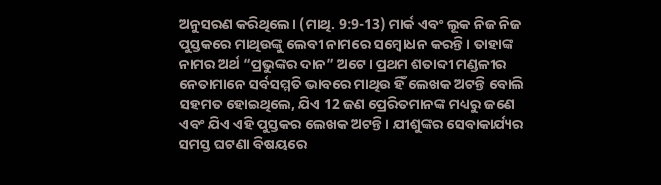ଅନୁସରଣ କରିଥିଲେ। (ମାଥି. 9:9-13) ମାର୍କ ଏବଂ ଲୂକ ନିଜ ନିଜ ପୁସ୍ତକରେ ମାଥିଉଙ୍କୁ ଲେବୀ ନାମରେ ସମ୍ବୋଧନ କରନ୍ତି। ତାହାଙ୍କ ନାମର ଅର୍ଥ “ପ୍ରଭୁଙ୍କର ଦାନ” ଅଟେ। ପ୍ରଥମ ଶତାବ୍ଦୀ ମଣ୍ଡଳୀର ନେତାମାନେ ସର୍ବସମ୍ମତି ଭାବରେ ମାଥିଉ ହିଁ ଲେଖକ ଅଟନ୍ତି ବୋଲି ସହମତ ହୋଇଥିଲେ, ଯିଏ 12 ଜଣ ପ୍ରେରିତମାନଙ୍କ ମଧ୍ୟରୁ ଜଣେ ଏବଂ ଯିଏ ଏହି ପୁସ୍ତକର ଲେଖକ ଅଟନ୍ତି। ଯୀଶୁଙ୍କର ସେବାକାର୍ଯ୍ୟର ସମସ୍ତ ଘଟଣା ବିଷୟରେ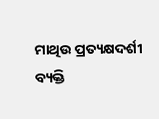ମାଥିଉ ପ୍ରତ୍ୟକ୍ଷଦର୍ଶୀ ବ୍ୟକ୍ତି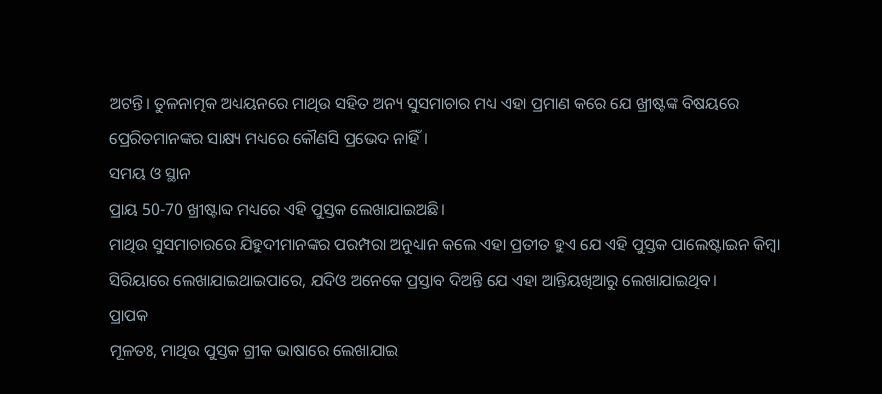ଅଟନ୍ତି। ତୁଳନାତ୍ମକ ଅଧ୍ୟୟନରେ ମାଥିଉ ସହିତ ଅନ୍ୟ ସୁସମାଚାର ମଧ୍ୟ ଏହା ପ୍ରମାଣ କରେ ଯେ ଖ୍ରୀଷ୍ଟଙ୍କ ବିଷୟରେ ପ୍ରେରିତମାନଙ୍କର ସାକ୍ଷ୍ୟ ମଧ୍ୟରେ କୌଣସି ପ୍ରଭେଦ ନାହିଁ।
ସମୟ ଓ ସ୍ଥାନ
ପ୍ରାୟ 50-70 ଖ୍ରୀଷ୍ଟାବ୍ଦ ମଧ୍ୟରେ ଏହି ପୁସ୍ତକ ଲେଖାଯାଇଅଛି।
ମାଥିଉ ସୁସମାଚାରରେ ଯିହୁଦୀମାନଙ୍କର ପରମ୍ପରା ଅନୁଧ୍ୟାନ କଲେ ଏହା ପ୍ରତୀତ ହୁଏ ଯେ ଏହି ପୁସ୍ତକ ପାଲେଷ୍ଟାଇନ କିମ୍ବା ସିରିୟାରେ ଲେଖାଯାଇଥାଇପାରେ, ଯଦିଓ ଅନେକେ ପ୍ରସ୍ତାବ ଦିଅନ୍ତି ଯେ ଏହା ଆନ୍ତିୟଖିଆରୁ ଲେଖାଯାଇଥିବ।
ପ୍ରାପକ
ମୂଳତଃ, ମାଥିଉ ପୁସ୍ତକ ଗ୍ରୀକ ଭାଷାରେ ଲେଖାଯାଇ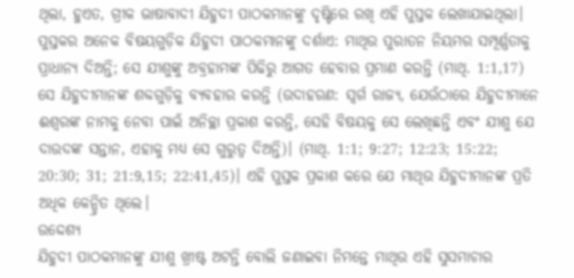ଥିଲା, ହୁଏତ, ଗ୍ରୀକ ଭାଷାବାଦୀ ଯିହୁଦୀ ପାଠକମାନଙ୍କୁ ଦୃଷ୍ଟିରେ ରଖି ଏହି ପୁସ୍ତକ ଲେଖାଯାଇଥିଲା। ପୁସ୍ତକର ଅନେକ ବିଷୟଗୁଡ଼ିକ ଯିହୁଦୀ ପାଠକମାନଙ୍କୁ ଦର୍ଶାଏ: ମାଥିଉ ପୁରାତନ ନିୟମର ସମ୍ପୂର୍ଣ୍ଣତାକୁ ପ୍ରାଧାନ୍ୟ ଦିଅନ୍ତି; ସେ ଯୀଶୁଙ୍କୁ ଅବ୍ରହାମଙ୍କ ପିଢିରୁ ଆଗତ ହେବାର ପ୍ରମାଣ କରନ୍ତି (ମାଥି. 1:1,17) ସେ ଯିହୁଦୀମାନଙ୍କ ଶବ୍ଦଗୁଡ଼ିକୁ ବ୍ୟବହାର କରନ୍ତି (ଉଦାହରଣ: ସ୍ୱର୍ଗ ରାଜ୍ୟ, ଯେଉଁଠାରେ ଯିହୁଦୀମାନେ ଈଶ୍ଵରଙ୍କ ନାମକୁ ନେବା ପାଇଁ ଅନିଚ୍ଛା ପ୍ରକାଶ କରନ୍ତି, ସେହି ବିଷୟକୁ ସେ ଲେଖିଛନ୍ତି ଏବଂ ଯୀଶୁ ଯେ ଦାଉଦଙ୍କ ସନ୍ତାନ, ଏହାକୁ ମଧ୍ୟ ସେ ଗୁରୁତ୍ଵ ଦିଅନ୍ତି)। (ମାଥି. 1:1; 9:27; 12:23; 15:22; 20:30; 31; 21:9,15; 22:41,45)। ଏହି ପୁସ୍ତକ ପ୍ରକାଶ କରେ ଯେ ମାଥିଉ ଯିହୁଦୀମାନଙ୍କ ପ୍ରତି ଅଧିକ କେନ୍ଦ୍ରିତ ଥିଲେ।
ଉଦ୍ଦେଶ୍ୟ
ଯିହୁଦୀ ପାଠକମାନଙ୍କୁ ଯୀଶୁ ଖ୍ରୀଷ୍ଟ ଅଟନ୍ତି ବୋଲି ଜଣାଇବା ନିମନ୍ତେ ମାଥିଉ ଏହି ସୁସମାଚାର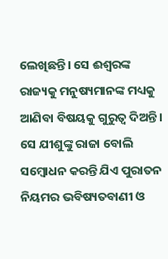ଲେଖିଛନ୍ତି। ସେ ଈଶ୍ଵରଙ୍କ ରାଜ୍ୟକୁ ମନୁଷ୍ୟମାନଙ୍କ ମଧ୍ୟକୁ ଆଣିବା ବିଷୟକୁ ଗୁରୁତ୍ଵ ଦିଅନ୍ତି। ସେ ଯୀଶୁଙ୍କୁ ରାଜା ବୋଲି ସମ୍ବୋଧନ କରନ୍ତି ଯିଏ ପୁରାତନ ନିୟମର ଭବିଷ୍ୟତବାଣୀ ଓ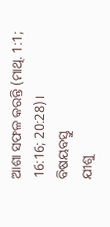ଆଶା ସଫଳ କରନ୍ତି (ମାଥି. 1:1; 16:16; 20:28)।
ବିଷୟବସ୍ତୁ
ଯୀଶୁ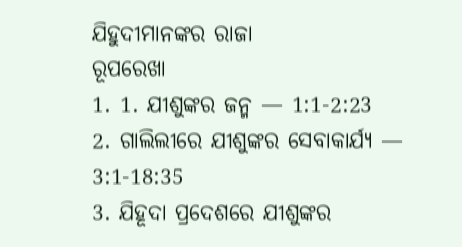ଯିହୁଦୀମାନଙ୍କର ରାଜା
ରୂପରେଖା
1. 1. ଯୀଶୁଙ୍କର ଜନ୍ମ — 1:1-2:23
2. ଗାଲିଲୀରେ ଯୀଶୁଙ୍କର ସେବାକାର୍ଯ୍ୟ — 3:1-18:35
3. ଯିହୂଦା ପ୍ରଦେଶରେ ଯୀଶୁଙ୍କର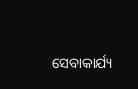ସେବାକାର୍ଯ୍ୟ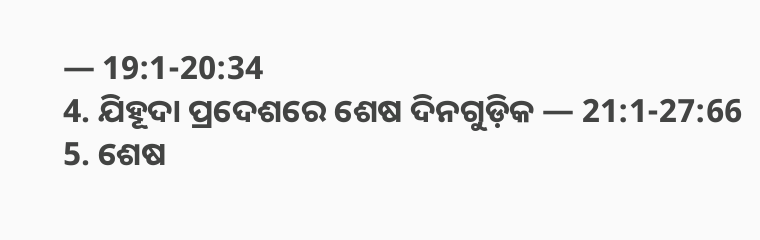— 19:1-20:34
4. ଯିହୂଦା ପ୍ରଦେଶରେ ଶେଷ ଦିନଗୁଡ଼ିକ — 21:1-27:66
5. ଶେଷ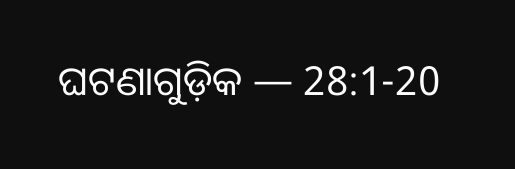ଘଟଣାଗୁଡ଼ିକ — 28:1-20